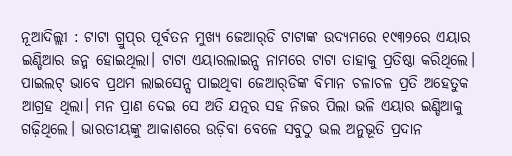ନୂଆଦିଲ୍ଲୀ : ଟାଟା ଗ୍ରୁପ୍‌ର ପୂର୍ବତନ ମୁଖ୍ୟ ଜେଆର୍‌ଡି ଟାଟାଙ୍କ ଉଦ୍ୟମରେ ୧୯୩୨ରେ ଏୟାର ଇଣ୍ଡିଆର ଜନ୍ମ ହୋଇଥିଲା। ଟାଟା ଏୟାରଲାଇନ୍ସ ନାମରେ ଟାଟା ତାହାକୁ ପ୍ରତିଷ୍ଠା କରିଥିଲେ। ପାଇଲଟ୍‌ ଭାବେ ପ୍ରଥମ ଲାଇସେନ୍ସ ପାଇଥିବା ଜେଆର୍‌ଡିଙ୍କ ବିମାନ ଚଳାଚଳ ପ୍ରତି ଅହେତୁକ ଆଗ୍ରହ ଥିଲା। ମନ ପ୍ରାଣ ଦେଇ ସେ ଅତି ଯତ୍ନର ସହ ନିଜର ପିଲା ଭଳି ଏୟାର ଇଣ୍ଡିଆକୁ ଗଢ଼ିଥିଲେ। ଭାରତୀୟଙ୍କୁ ଆକାଶରେ ଉଡ଼ିବା ବେଳେ ସବୁଠୁ ଭଲ ଅନୁଭୂତି ପ୍ରଦାନ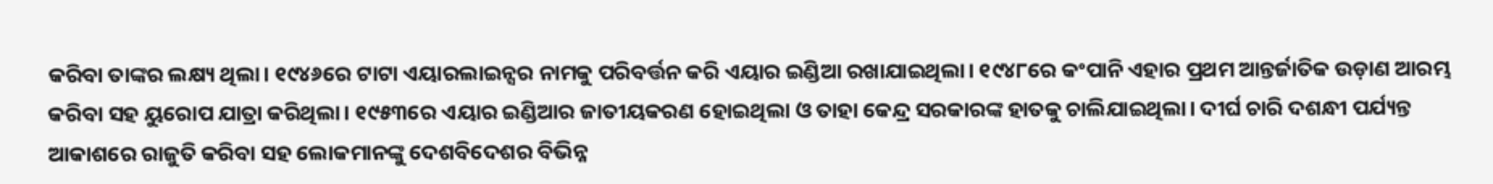କରିବା ତାଙ୍କର ଲକ୍ଷ୍ୟ ଥିଲା। ୧୯୪୬ରେ ଟାଟା ଏୟାରଲାଇନ୍ସର ନାମକୁ ପରିବର୍ତ୍ତନ କରି ଏୟାର ଇଣ୍ଡିଆ ରଖାଯାଇଥିଲା। ୧୯୪୮ରେ କଂପାନି ଏହାର ପ୍ରଥମ ଆନ୍ତର୍ଜାତିକ ଉଡ଼ାଣ ଆରମ୍ଭ କରିବା ସହ ୟୁରୋପ ଯାତ୍ରା କରିଥିଲା। ୧୯୫୩ରେ ଏୟାର ଇଣ୍ଡିଆର ଜାତୀୟକରଣ ହୋଇଥିଲା ଓ ତାହା କେନ୍ଦ୍ର ସରକାରଙ୍କ ହାତକୁ ଚାଲିଯାଇଥିଲା। ଦୀର୍ଘ ଚାରି ଦଶନ୍ଧୀ ପର୍ଯ୍ୟନ୍ତ ଆକାଶରେ ରାଜୁତି କରିବା ସହ ଲୋକମାନଙ୍କୁ ଦେଶବିଦେଶର ବିଭିନ୍ନ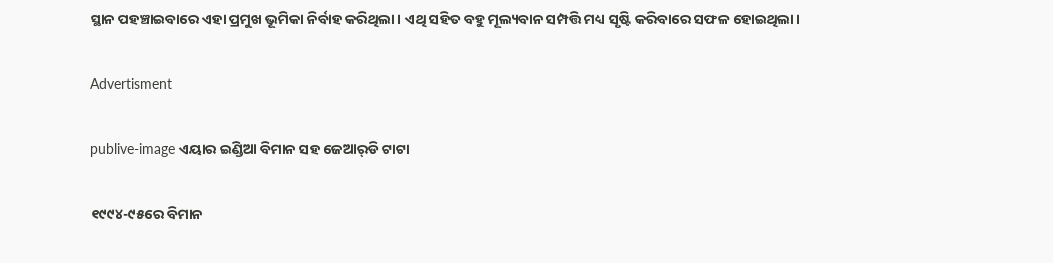ସ୍ଥାନ ପହଞ୍ଚାଇବାରେ ଏହା ପ୍ରମୁଖ ଭୂମିକା ନିର୍ବାହ କରିଥିଲା। ଏଥି ସହିତ ବହୁ ମୂଲ୍ୟବାନ ସମ୍ପତ୍ତି ମଧ୍ୟ ସୃଷ୍ଟି କରିବାରେ ସଫଳ ହୋଇଥିଲା।

Advertisment

publive-image ଏୟାର ଇଣ୍ଡିଆ ବିମାନ ସହ ଜେଆର୍‌ଡି ଟାଟା

୧୯୯୪-୯୫ରେ ବିମାନ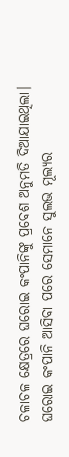ଚଳାଚଳ କ୍ଷେତ୍ରରେ ଘରୋଇ କଂପାନିଙ୍କୁ ପ୍ରବେଶ ଅନୁମତି ଦିଆଯାଇଥିଲା। ଘରୋଇ କଂପାନି ଆସିବା ପରେ ସେମାନେ ସୁଲଭ ମୂଲ୍ୟର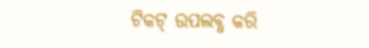ଟିକଟ୍ ଉପଲବ୍ଧ କରି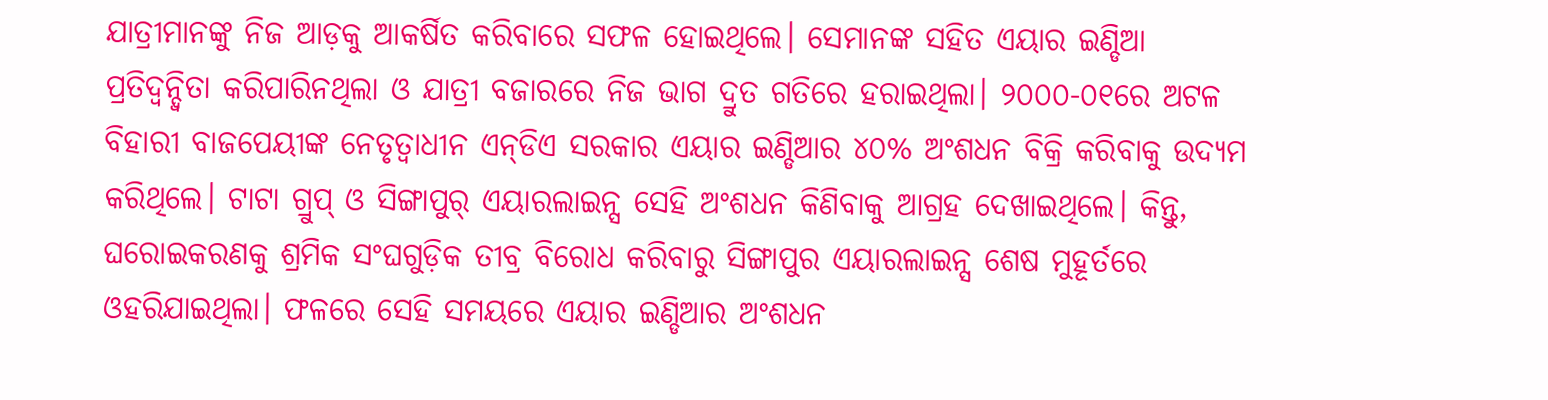ଯାତ୍ରୀମାନଙ୍କୁ ନିଜ ଆଡ଼କୁ ଆକର୍ଷିତ କରିବାରେ ସଫଳ ହୋଇଥିଲେ। ସେମାନଙ୍କ ସହିତ ଏୟାର ଇଣ୍ଡିଆ ପ୍ରତିଦ୍ବନ୍ଦ୍ବିତା କରିପାରିନଥିଲା ଓ ଯାତ୍ରୀ ବଜାରରେ ନିଜ ଭାଗ ଦ୍ରୁତ ଗତିରେ ହରାଇଥିଲା। ୨୦୦୦-୦୧ରେ ଅଟଳ ବିହାରୀ ବାଜପେୟୀଙ୍କ ନେତୃତ୍ବାଧୀନ ଏନ୍‌ଡିଏ ସରକାର ଏୟାର ଇଣ୍ଡିଆର ୪୦% ଅଂଶଧନ ବିକ୍ରି କରିବାକୁ ଉଦ୍ୟମ କରିଥିଲେ। ଟାଟା ଗ୍ରୁପ୍ ଓ ସିଙ୍ଗାପୁର୍‌ ଏୟାରଲାଇନ୍ସ ସେହି ଅଂଶଧନ କିଣିବାକୁ ଆଗ୍ରହ ଦେଖାଇଥିଲେ। କିନ୍ତୁ, ଘରୋଇକରଣକୁ ଶ୍ରମିକ ସଂଘଗୁଡ଼ିକ ତୀବ୍ର ବିରୋଧ କରିବାରୁ ସିଙ୍ଗାପୁର ଏୟାରଲାଇନ୍ସ ଶେଷ ମୁହୂର୍ତରେ ଓହରିଯାଇଥିଲା। ଫଳରେ ସେହି ସମୟରେ ଏୟାର ଇଣ୍ଡିଆର ଅଂଶଧନ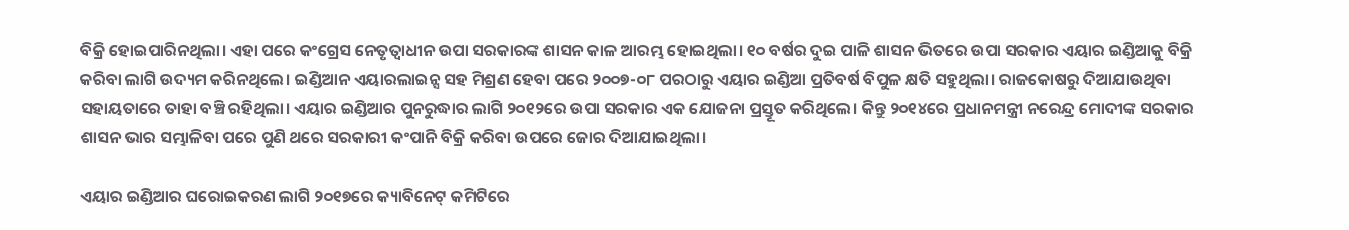ବିକ୍ରି ହୋଇପାରିନଥିଲା। ଏହା ପରେ କଂଗ୍ରେସ ନେତୃତ୍ବାଧୀନ ଉପା ସରକାରଙ୍କ ଶାସନ କାଳ ଆରମ୍ଭ ହୋଇଥିଲା। ୧୦ ବର୍ଷର ଦୁଇ ପାଳି ଶାସନ ଭିତରେ ଉପା ସରକାର ଏୟାର ଇଣ୍ଡିଆକୁ ବିକ୍ରି କରିବା ଲାଗି ଉଦ୍ୟମ କରିନଥିଲେ। ଇଣ୍ଡିଆନ ଏୟାରଲାଇନ୍ସ ସହ ମିଶ୍ରଣ ହେବା ପରେ ୨୦୦୭-୦୮ ପରଠାରୁ ଏୟାର ଇଣ୍ଡିଆ ପ୍ରତିବର୍ଷ ବିପୁଳ କ୍ଷତି ସହୁଥିଲା। ରାଜକୋଷରୁ ଦିଆଯାଉଥିବା ସହାୟତାରେ ତାହା ବଞ୍ଚି ରହିଥିଲା। ଏୟାର ଇଣ୍ଡିଆର ପୁନରୁଦ୍ଧାର ଲାଗି ୨୦୧୨ରେ ଉପା ସରକାର ଏକ ଯୋଜନା ପ୍ରସ୍ତୂତ କରିଥିଲେ। କିନ୍ତୁ ୨୦୧୪ରେ ପ୍ରଧାନମନ୍ତ୍ରୀ ନରେନ୍ଦ୍ର ମୋଦୀଙ୍କ ସରକାର ଶାସନ ଭାର ସମ୍ଭାଳିବା ପରେ ପୁଣି ଥରେ ସରକାରୀ କଂପାନି ବିକ୍ରି କରିବା ଉପରେ ଜୋର ଦିଆଯାଇଥିଲା।

ଏୟାର ଇଣ୍ଡିଆର ଘରୋଇକରଣ ଲାଗି ୨୦୧୭ରେ କ୍ୟାବିନେଟ୍‌ କମିଟିରେ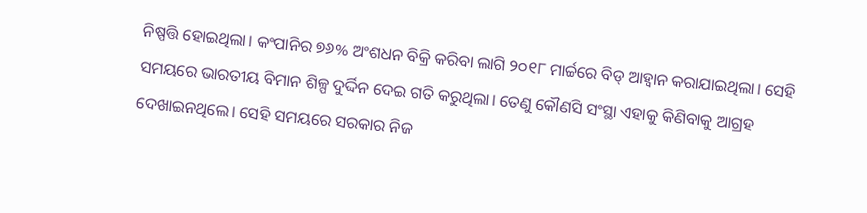ନିଷ୍ପତ୍ତି ହୋଇଥିଲା। କଂପାନିର ୭୬% ଅଂଶଧନ ବିକ୍ରି କରିବା ଲାଗି ୨୦୧୮ ମାର୍ଚ୍ଚରେ ବିଡ୍ ଆହ୍ବାନ କରାଯାଇଥିଲା। ସେହି ସମୟରେ ଭାରତୀୟ ବିମାନ ଶିଳ୍ପ ଦୁର୍ଦ୍ଦିନ ଦେଇ ଗତି କରୁଥିଲା। ତେଣୁ କୌଣସି ସଂସ୍ଥା ଏହାକୁ କିଣିବାକୁ ଆଗ୍ରହ ଦେଖାଇନଥିଲେ। ସେହି ସମୟରେ ସରକାର ନିଜ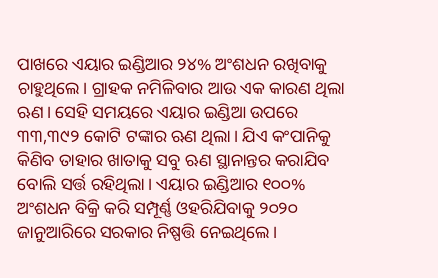ପାଖରେ ଏୟାର ଇଣ୍ଡିଆର ୨୪% ଅଂଶଧନ ରଖିବାକୁ ଚାହୁଥିଲେ। ଗ୍ରାହକ ନମିଳିବାର ଆଉ ଏକ କାରଣ ଥିଲା ଋଣ। ସେହି ସମୟରେ ଏୟାର ଇଣ୍ଡିଆ ଉପରେ ୩୩,୩୯୨ କୋଟି ଟଙ୍କାର ଋଣ ଥିଲା। ଯିଏ କଂପାନିକୁ କିଣିବ ତାହାର ଖାତାକୁ ସବୁ ଋଣ ସ୍ଥାନାନ୍ତର କରାଯିବ ବୋଲି ସର୍ତ୍ତ ରହିଥିଲା। ଏୟାର ଇଣ୍ଡିଆର ୧୦୦% ଅଂଶଧନ ବିକ୍ରି କରି ସମ୍ପୂର୍ଣ୍ଣ ଓହରିଯିବାକୁ ୨୦୨୦ ଜାନୁଆରିରେ ସରକାର ନିଷ୍ପତ୍ତି ‌ନେଇଥିଲେ।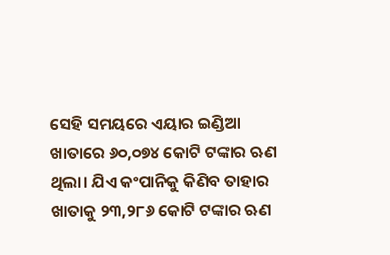ସେହି ସମୟରେ ଏୟାର ଇଣ୍ଡିଆ ଖାତା‌ରେ ୬୦,୦୭୪ କୋଟି ଟଙ୍କାର ଋଣ ଥିଲା। ଯିଏ କଂପାନିକୁ କିଣିବ ତାହାର ଖାତାକୁ ୨୩,୨୮୬ କୋଟି ଟଙ୍କାର ଋଣ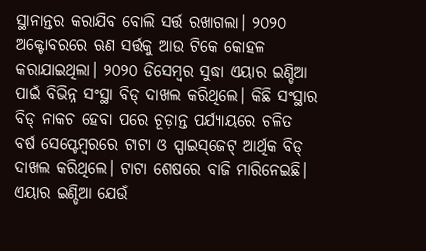ସ୍ଥାନାନ୍ତର କରାଯିବ ‌ବୋଲି ସର୍ତ୍ତ ରଖାଗଲା। ୨୦୨୦ ଅକ୍ଟୋବରରେ ଋଣ ସର୍ତ୍ତକୁ ଆଉ ଟିକେ କୋହଳ କରାଯାଇଥିଲା। ୨୦୨୦ ଡିସେମ୍ବର ସୁଦ୍ଧା ଏୟାର ଇଣ୍ଡିଆ ପାଇଁ ବିଭିନ୍ନ ସଂସ୍ଥା ବିଡ୍‌ ଦାଖଲ କରିଥିଲେ। କିଛି ସଂସ୍ଥାର ବିଡ୍ ନାକଚ ହେବା ପରେ ଚୂଡ଼ାନ୍ତ ପର୍ଯ୍ୟାୟରେ ଚଳିତ ବର୍ଷ ସେପ୍ଟେମ୍ବରରେ ଟାଟା ଓ ସ୍ପାଇସ୍‌ଜେଟ୍‌ ଆର୍ଥିକ ବିଡ୍ ଦାଖଲ କରିଥିଲେ। ଟାଟା ଶେଷରେ ବାଜି ମାରିନେଇଛି। ଏୟାର ଇଣ୍ଡିଆ ଯେଉଁ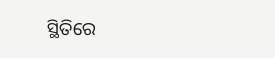ସ୍ଥିତିରେ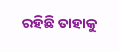ରହିଛି ତାହାକୁ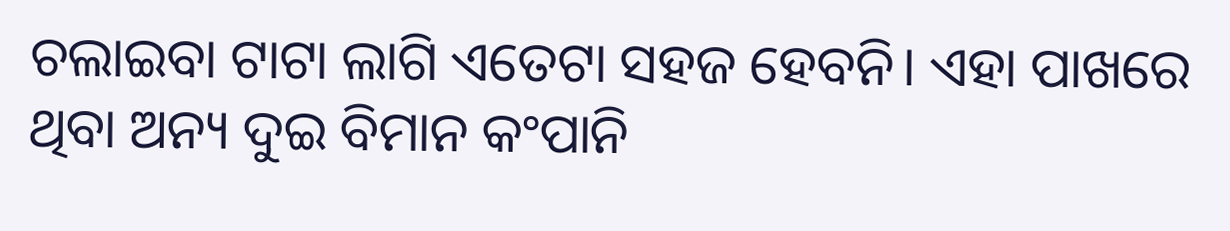ଚଲାଇବା ଟାଟା ଲାଗି ଏତେଟା ସହଜ ହେବନି। ଏହା ପାଖରେ ଥିବା ଅନ୍ୟ ଦୁଇ ବିମାନ କଂପାନି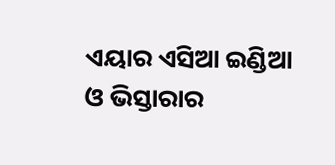ଏୟାର ଏସିଆ ଇଣ୍ଡିଆ ଓ ଭିସ୍ତାରାର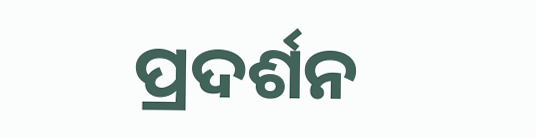ପ୍ରଦର୍ଶନ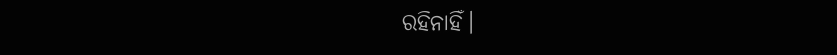ରହିନାହିଁ।